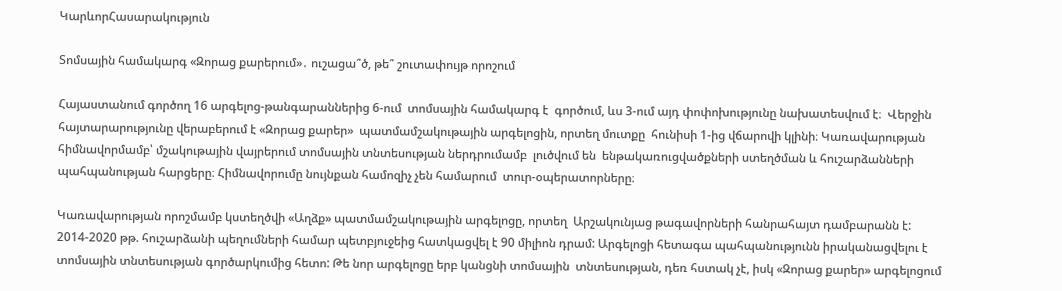ԿարևորՀասարակություն

Տոմսային համակարգ «Զորաց քարերում»․ ուշացա՞ծ, թե՞ շուտափույթ որոշում

Հայաստանում գործող 16 արգելոց-թանգարաններից 6-ում  տոմսային համակարգ է  գործում, ևս 3-ում այդ փոփոխությունը նախատեսվում է։  Վերջին հայտարարությունը վերաբերում է «Զորաց քարեր»  պատմամշակութային արգելոցին, որտեղ մուտքը  հունիսի 1-ից վճարովի կլինի։ Կառավարության հիմնավորմամբ՝ մշակութային վայրերում տոմսային տնտեսության ներդրումամբ  լուծվում են  ենթակառուցվածքների ստեղծման և հուշարձանների պահպանության հարցերը։ Հիմնավորումը նույնքան համոզիչ չեն համարում  տուր-օպերատորները։

Կառավարության որոշմամբ կստեղծվի «Աղձք» պատմամշակութային արգելոցը, որտեղ  Արշակունյաց թագավորների հանրահայտ դամբարանն է: 2014-2020 թթ. հուշարձանի պեղումների համար պետբյուջեից հատկացվել է 90 միլիոն դրամ: Արգելոցի հետագա պահպանությունն իրականացվելու է տոմսային տնտեսության գործարկումից հետո: Թե նոր արգելոցը երբ կանցնի տոմսային  տնտեսության, դեռ հստակ չէ, իսկ «Զորաց քարեր» արգելոցում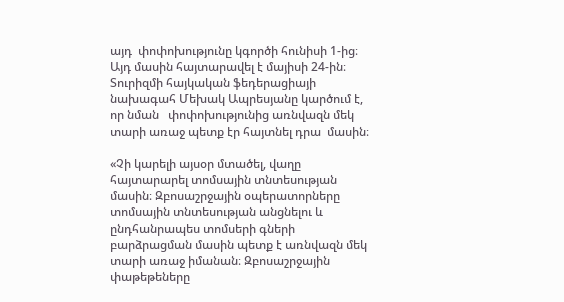այդ  փոփոխությունը կգործի հունիսի 1-ից։  Այդ մասին հայտարավել է մայիսի 24-ին։ Տուրիզմի հայկական ֆեդերացիայի նախագահ Մեխակ Ապրեսյանը կարծում է, որ նման   փոփոխությունից առնվազն մեկ տարի առաջ պետք էր հայտնել դրա  մասին։

«Չի կարելի այսօր մտածել, վաղը հայտարարել տոմսային տնտեսության մասին։ Զբոսաշրջային օպերատորները տոմսային տնտեսության անցնելու և ընդհանրապես տոմսերի գների բարձրացման մասին պետք է առնվազն մեկ տարի առաջ իմանան։ Զբոսաշրջային փաթեթեները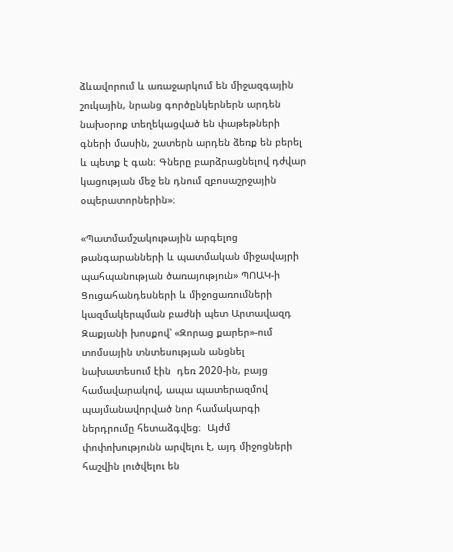ձևավորում և առաջարկում են միջազգային շուկային, նրանց գործընկերներն արդեն նախօրոք տեղեկացված են փաթեթների գների մասին, շատերն արդեն ձեռք են բերել և պետք է գան։ Գները բարձրացնելով դժվար կացության մեջ են դնում զբոսաշրջային օպերատորներին»։

«Պատմամշակութային արգելոց թանգարանների և պատմական միջավայրի պահպանության ծառայություն» ՊՈԱԿ-ի Ցուցահանդեսների և միջոցառումների կազմակերպման բաժնի պետ Արտավազդ Զաքյանի խոսքով՝ «Զորաց քարեր»-ում տոմսային տնտեսության անցնել նախատեսում էին  դեռ 2020-ին, բայց համավարակով, ապա պատերազմով պայմանավորված նոր համակարգի ներդրումը հետաձգվեց։  Այժմ փոփոխությունն արվելու է, այդ միջոցների հաշվին լուծվելու են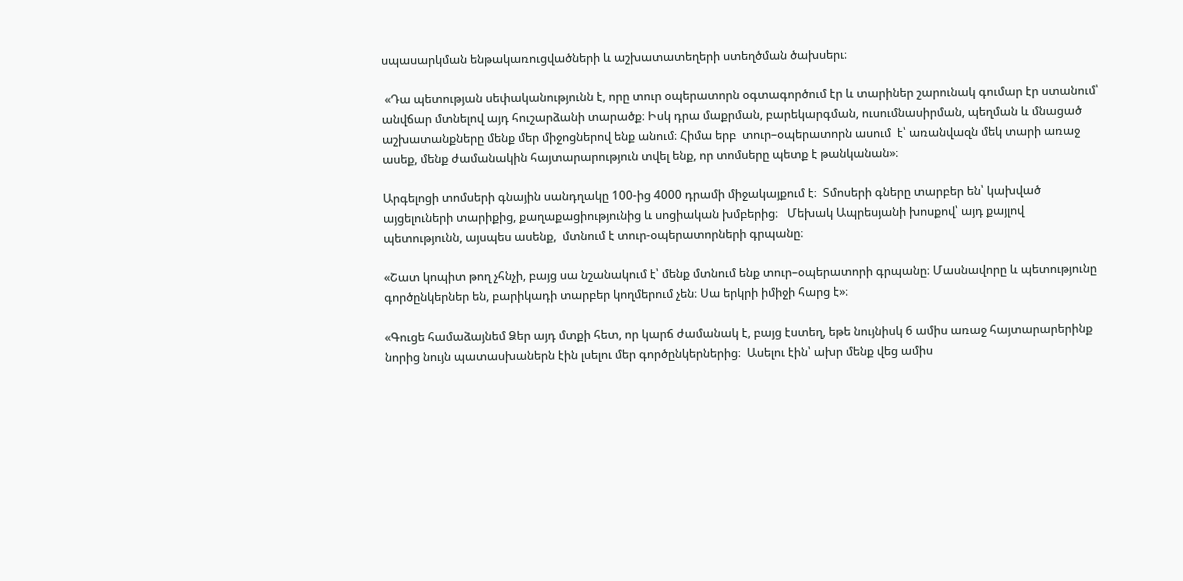սպասարկման ենթակառուցվածների և աշխատատեղերի ստեղծման ծախսերւ։

 «Դա պետության սեփականությունն է, որը տուր օպերատորն օգտագործում էր և տարիներ շարունակ գումար էր ստանում՝ անվճար մտնելով այդ հուշարձանի տարածք։ Իսկ դրա մաքրման, բարեկարգման, ուսումնասիրման, պեղման և մնացած աշխատանքները մենք մեր միջոցներով ենք անում։ Հիմա երբ  տուր–օպերատորն ասում  է՝ առանվազն մեկ տարի առաջ ասեք, մենք ժամանակին հայտարարություն տվել ենք, որ տոմսերը պետք է թանկանան»։

Արգելոցի տոմսերի գնային սանդղակը 100-ից 4000 դրամի միջակայքում է։  Տմոսերի գները տարբեր են՝ կախված այցելուների տարիքից, քաղաքացիությունից և սոցիական խմբերից։   Մեխակ Ապրեսյանի խոսքով՝ այդ քայլով պետությունն, այսպես ասենք,  մտնում է տուր-օպերատորների գրպանը։

«Շատ կոպիտ թող չհնչի, բայց սա նշանակում է՝ մենք մտնում ենք տուր–օպերատորի գրպանը։ Մասնավորը և պետությունը գործընկերներ են, բարիկադի տարբեր կողմերում չեն։ Սա երկրի իմիջի հարց է»։

«Գուցե համաձայնեմ Ձեր այդ մտքի հետ, որ կարճ ժամանակ է, բայց էստեղ, եթե նույնիսկ 6 ամիս առաջ հայտարարերինք նորից նույն պատասխաներն էին լսելու մեր գործընկերներից։  Ասելու էին՝ ախր մենք վեց ամիս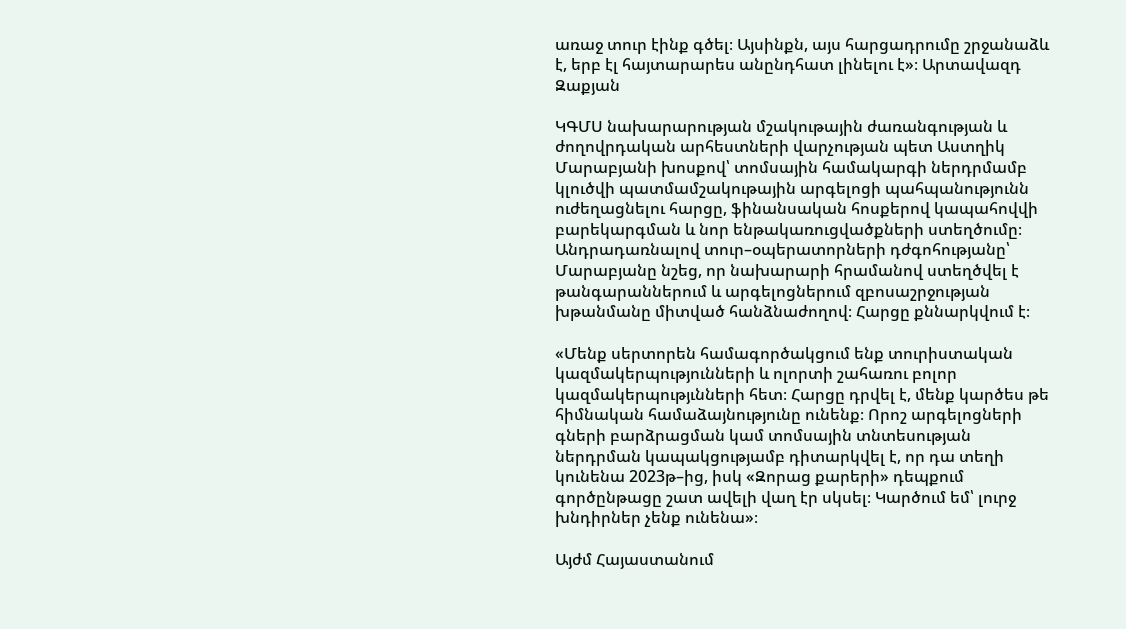առաջ տուր էինք գծել։ Այսինքն, այս հարցադրումը շրջանաձև է, երբ էլ հայտարարես անընդհատ լինելու է»։ Արտավազդ Զաքյան

ԿԳՄՍ նախարարության մշակութային ժառանգության և ժողովրդական արհեստների վարչության պետ Աստղիկ Մարաբյանի խոսքով՝ տոմսային համակարգի ներդրմամբ կլուծվի պատմամշակութային արգելոցի պահպանությունն ուժեղացնելու հարցը, ֆինանսական հոսքերով կապահովվի  բարեկարգման և նոր ենթակառուցվածքների ստեղծումը։ Անդրադառնալով տուր–օպերատորների դժգոհությանը՝ Մարաբյանը նշեց, որ նախարարի հրամանով ստեղծվել է թանգարաններում և արգելոցներում զբոսաշրջության խթանմանը միտված հանձնաժողով։ Հարցը քննարկվում է։

«Մենք սերտորեն համագործակցում ենք տուրիստական կազմակերպությունների և ոլորտի շահառու բոլոր կազմակերպությւնների հետ։ Հարցը դրվել է, մենք կարծես թե հիմնական համաձայնությունը ունենք։ Որոշ արգելոցների գների բարձրացման կամ տոմսային տնտեսության ներդրման կապակցությամբ դիտարկվել է, որ դա տեղի կունենա 2023թ–ից, իսկ «Զորաց քարերի» դեպքում գործընթացը շատ ավելի վաղ էր սկսել։ Կարծում եմ՝ լուրջ խնդիրներ չենք ունենա»։

Այժմ Հայաստանում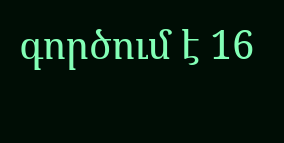գործում է 16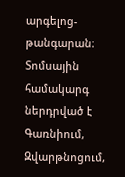արգելոց-թանգարան։ Տոմսային համակարգ ներդրված է Գառնիում, Զվարթնոցում,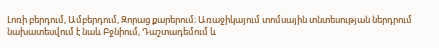Լոռի բերդում, Ամբերդում, Զորաց քարերում։ Առաջիկայում տոմսային տնտեսության ներդրում նախատեսվում է նաև Բջնիում, Դաշտադեմում և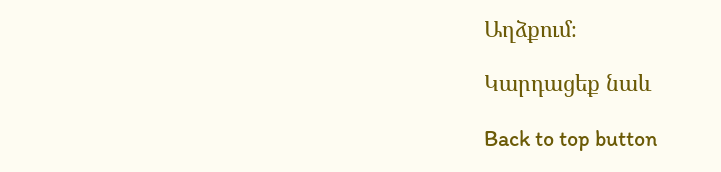Աղձքում։

Կարդացեք նաև

Back to top button